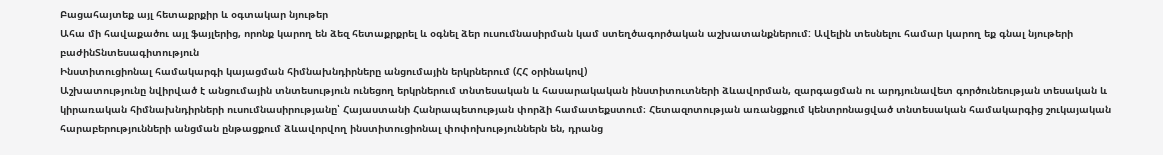Բացահայտեք այլ հետաքրքիր և օգտակար նյութեր
Ահա մի հավաքածու այլ ֆայլերից, որոնք կարող են ձեզ հետաքրքրել և օգնել ձեր ուսումնասիրման կամ ստեղծագործական աշխատանքներում: Ավելին տեսնելու համար կարող եք գնալ նյութերի բաժինՏնտեսագիտություն
Ինստիտուցիոնալ համակարգի կայացման հիմնախնդիրները անցումային երկրներում (ՀՀ օրինակով)
Աշխատությունը նվիրված է անցումային տնտեսություն ունեցող երկրներում տնտեսական և հասարակական ինստիտուտների ձևավորման, զարգացման ու արդյունավետ գործունեության տեսական և կիրառական հիմնախնդիրների ուսումնասիրությանը՝ Հայաստանի Հանրապետության փորձի համատեքստում։ Հետազոտության առանցքում կենտրոնացված տնտեսական համակարգից շուկայական հարաբերությունների անցման ընթացքում ձևավորվող ինստիտուցիոնալ փոփոխություններն են, դրանց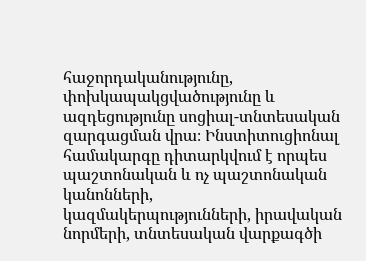հաջորդականությունը, փոխկապակցվածությունը և ազդեցությունը սոցիալ-տնտեսական զարգացման վրա։ Ինստիտուցիոնալ համակարգը դիտարկվում է որպես պաշտոնական և ոչ պաշտոնական կանոնների, կազմակերպությունների, իրավական նորմերի, տնտեսական վարքագծի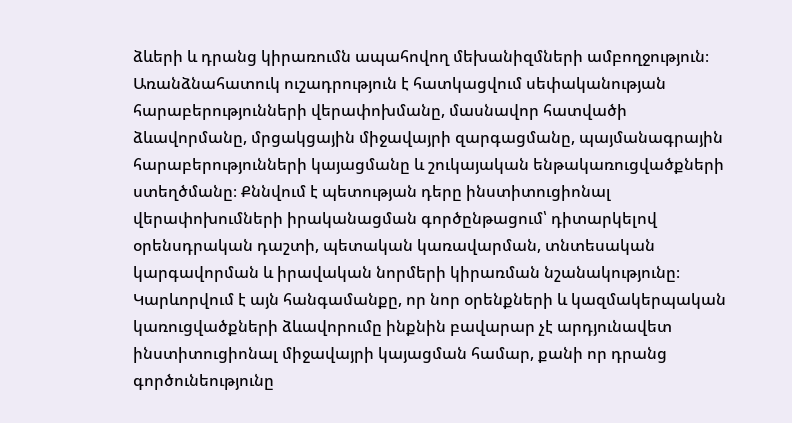ձևերի և դրանց կիրառումն ապահովող մեխանիզմների ամբողջություն։ Առանձնահատուկ ուշադրություն է հատկացվում սեփականության հարաբերությունների վերափոխմանը, մասնավոր հատվածի ձևավորմանը, մրցակցային միջավայրի զարգացմանը, պայմանագրային հարաբերությունների կայացմանը և շուկայական ենթակառուցվածքների ստեղծմանը։ Քննվում է պետության դերը ինստիտուցիոնալ վերափոխումների իրականացման գործընթացում՝ դիտարկելով օրենսդրական դաշտի, պետական կառավարման, տնտեսական կարգավորման և իրավական նորմերի կիրառման նշանակությունը։ Կարևորվում է այն հանգամանքը, որ նոր օրենքների և կազմակերպական կառուցվածքների ձևավորումը ինքնին բավարար չէ արդյունավետ ինստիտուցիոնալ միջավայրի կայացման համար, քանի որ դրանց գործունեությունը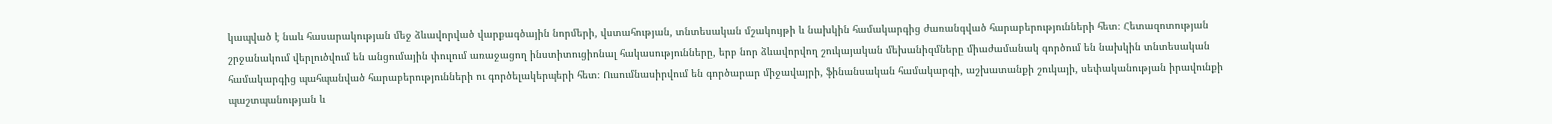կապված է նաև հասարակության մեջ ձևավորված վարքագծային նորմերի, վստահության, տնտեսական մշակույթի և նախկին համակարգից ժառանգված հարաբերությունների հետ։ Հետազոտության շրջանակում վերլուծվում են անցումային փուլում առաջացող ինստիտուցիոնալ հակասությունները, երբ նոր ձևավորվող շուկայական մեխանիզմները միաժամանակ գործում են նախկին տնտեսական համակարգից պահպանված հարաբերությունների ու գործելակերպերի հետ։ Ուսումնասիրվում են գործարար միջավայրի, ֆինանսական համակարգի, աշխատանքի շուկայի, սեփականության իրավունքի պաշտպանության և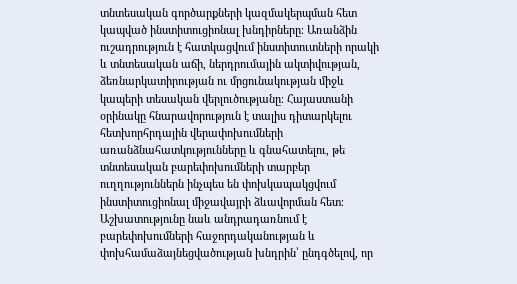տնտեսական գործարքների կազմակերպման հետ կապված ինստիտուցիոնալ խնդիրները։ Առանձին ուշադրություն է հատկացվում ինստիտուտների որակի և տնտեսական աճի, ներդրումային ակտիվության, ձեռնարկատիրության ու մրցունակության միջև կապերի տեսական վերլուծությանը։ Հայաստանի օրինակը հնարավորություն է տալիս դիտարկելու հետխորհրդային վերափոխումների առանձնահատկությունները և գնահատելու, թե տնտեսական բարեփոխումների տարբեր ուղղություններն ինչպես են փոխկապակցվում ինստիտուցիոնալ միջավայրի ձևավորման հետ։ Աշխատությունը նաև անդրադառնում է բարեփոխումների հաջորդականության և փոխհամաձայնեցվածության խնդրին՝ ընդգծելով, որ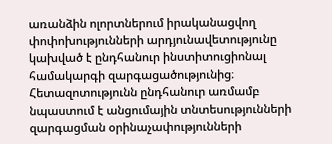առանձին ոլորտներում իրականացվող փոփոխությունների արդյունավետությունը կախված է ընդհանուր ինստիտուցիոնալ համակարգի զարգացածությունից։ Հետազոտությունն ընդհանուր առմամբ նպաստում է անցումային տնտեսությունների զարգացման օրինաչափությունների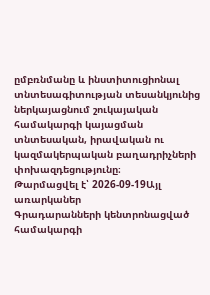ըմբռնմանը և ինստիտուցիոնալ տնտեսագիտության տեսանկյունից ներկայացնում շուկայական համակարգի կայացման տնտեսական, իրավական ու կազմակերպական բաղադրիչների փոխազդեցությունը։
Թարմացվել է՝ 2026-09-19Այլ առարկաներ
Գրադարանների կենտրոնացված համակարգի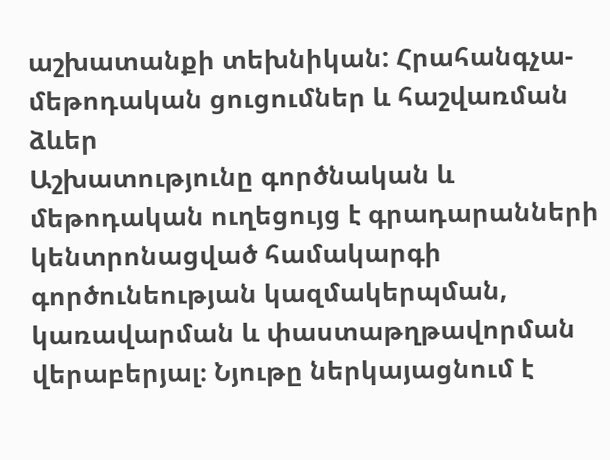աշխատանքի տեխնիկան: Հրահանգչա-մեթոդական ցուցումներ և հաշվառման ձևեր
Աշխատությունը գործնական և մեթոդական ուղեցույց է գրադարանների կենտրոնացված համակարգի գործունեության կազմակերպման, կառավարման և փաստաթղթավորման վերաբերյալ։ Նյութը ներկայացնում է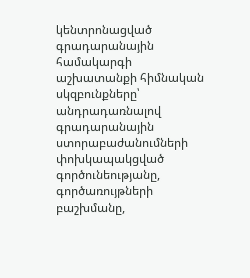կենտրոնացված գրադարանային համակարգի աշխատանքի հիմնական սկզբունքները՝ անդրադառնալով գրադարանային ստորաբաժանումների փոխկապակցված գործունեությանը, գործառույթների բաշխմանը,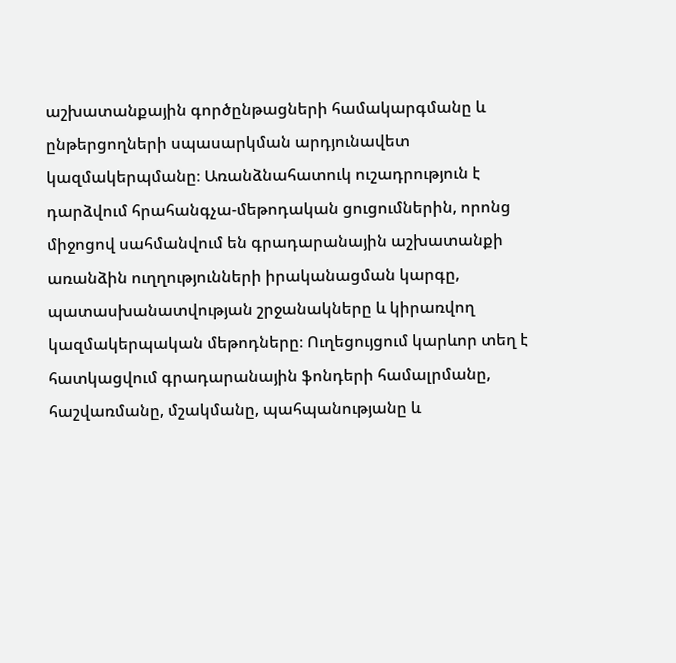աշխատանքային գործընթացների համակարգմանը և ընթերցողների սպասարկման արդյունավետ կազմակերպմանը։ Առանձնահատուկ ուշադրություն է դարձվում հրահանգչա-մեթոդական ցուցումներին, որոնց միջոցով սահմանվում են գրադարանային աշխատանքի առանձին ուղղությունների իրականացման կարգը, պատասխանատվության շրջանակները և կիրառվող կազմակերպական մեթոդները։ Ուղեցույցում կարևոր տեղ է հատկացվում գրադարանային ֆոնդերի համալրմանը, հաշվառմանը, մշակմանը, պահպանությանը և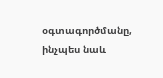օգտագործմանը, ինչպես նաև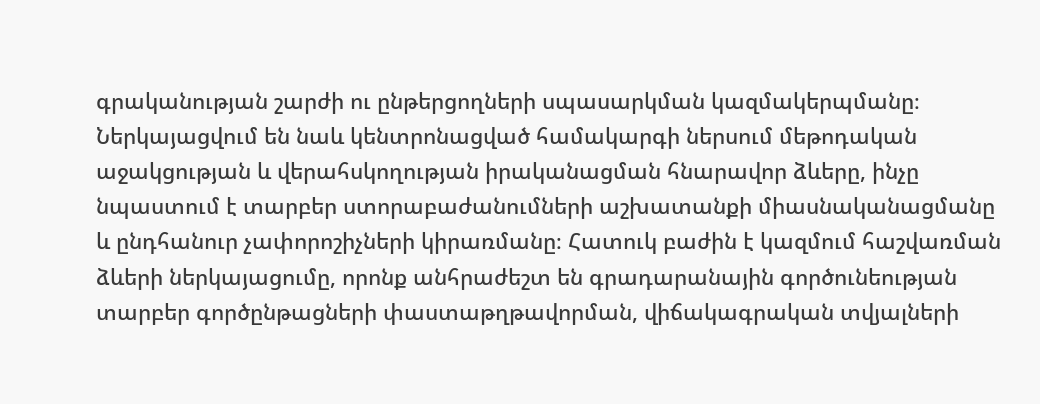գրականության շարժի ու ընթերցողների սպասարկման կազմակերպմանը։ Ներկայացվում են նաև կենտրոնացված համակարգի ներսում մեթոդական աջակցության և վերահսկողության իրականացման հնարավոր ձևերը, ինչը նպաստում է տարբեր ստորաբաժանումների աշխատանքի միասնականացմանը և ընդհանուր չափորոշիչների կիրառմանը։ Հատուկ բաժին է կազմում հաշվառման ձևերի ներկայացումը, որոնք անհրաժեշտ են գրադարանային գործունեության տարբեր գործընթացների փաստաթղթավորման, վիճակագրական տվյալների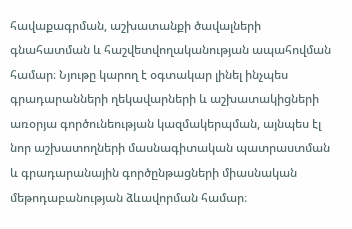հավաքագրման, աշխատանքի ծավալների գնահատման և հաշվետվողականության ապահովման համար։ Նյութը կարող է օգտակար լինել ինչպես գրադարանների ղեկավարների և աշխատակիցների առօրյա գործունեության կազմակերպման, այնպես էլ նոր աշխատողների մասնագիտական պատրաստման և գրադարանային գործընթացների միասնական մեթոդաբանության ձևավորման համար։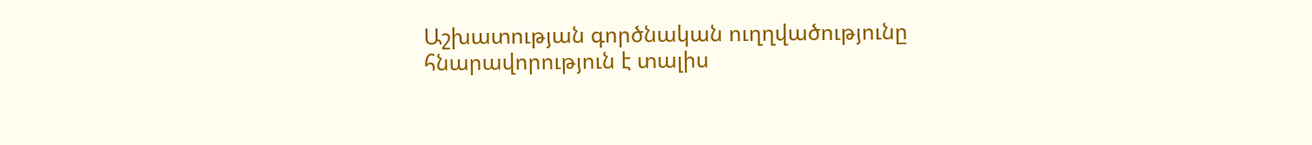Աշխատության գործնական ուղղվածությունը հնարավորություն է տալիս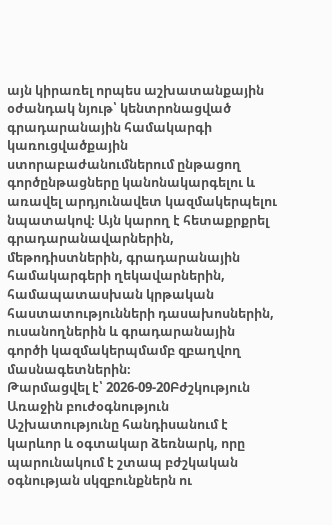այն կիրառել որպես աշխատանքային օժանդակ նյութ՝ կենտրոնացված գրադարանային համակարգի կառուցվածքային ստորաբաժանումներում ընթացող գործընթացները կանոնակարգելու և առավել արդյունավետ կազմակերպելու նպատակով։ Այն կարող է հետաքրքրել գրադարանավարներին, մեթոդիստներին, գրադարանային համակարգերի ղեկավարներին, համապատասխան կրթական հաստատությունների դասախոսներին, ուսանողներին և գրադարանային գործի կազմակերպմամբ զբաղվող մասնագետներին։
Թարմացվել է՝ 2026-09-20Բժշկություն
Առաջին բուժօգնություն
Աշխատությունը հանդիսանում է կարևոր և օգտակար ձեռնարկ, որը պարունակում է շտապ բժշկական օգնության սկզբունքներն ու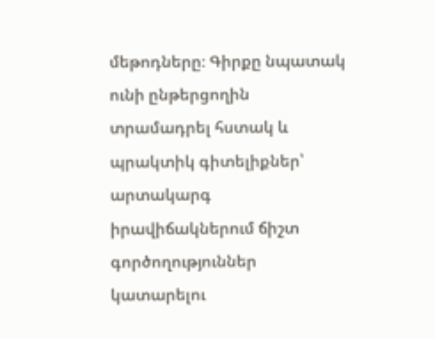մեթոդները։ Գիրքը նպատակ ունի ընթերցողին տրամադրել հստակ և պրակտիկ գիտելիքներ՝ արտակարգ իրավիճակներում ճիշտ գործողություններ կատարելու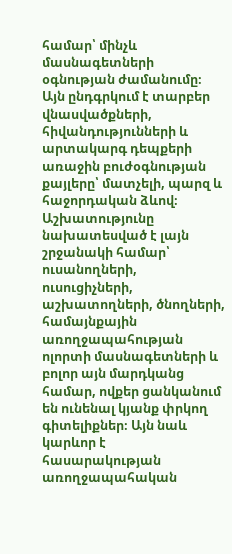համար՝ մինչև մասնագետների օգնության ժամանումը։ Այն ընդգրկում է տարբեր վնասվածքների, հիվանդությունների և արտակարգ դեպքերի առաջին բուժօգնության քայլերը՝ մատչելի, պարզ և հաջորդական ձևով։ Աշխատությունը նախատեսված է լայն շրջանակի համար՝ ուսանողների, ուսուցիչների, աշխատողների, ծնողների, համայնքային առողջապահության ոլորտի մասնագետների և բոլոր այն մարդկանց համար, ովքեր ցանկանում են ունենալ կյանք փրկող գիտելիքներ։ Այն նաև կարևոր է հասարակության առողջապահական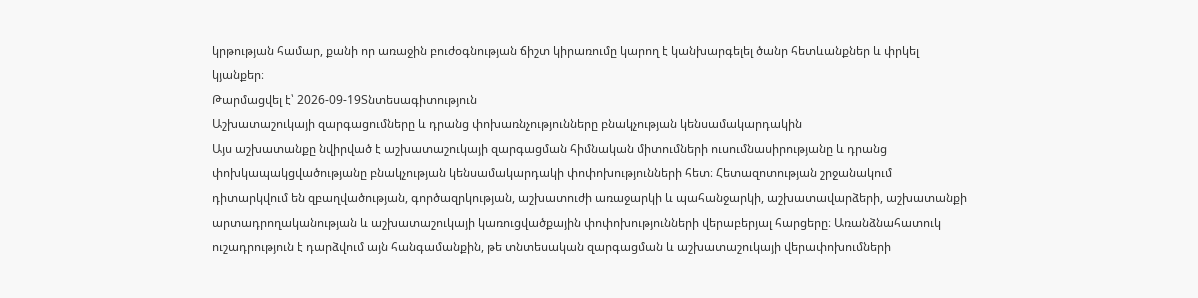կրթության համար, քանի որ առաջին բուժօգնության ճիշտ կիրառումը կարող է կանխարգելել ծանր հետևանքներ և փրկել կյանքեր։
Թարմացվել է՝ 2026-09-19Տնտեսագիտություն
Աշխատաշուկայի զարգացումները և դրանց փոխառնչությունները բնակչության կենսամակարդակին
Այս աշխատանքը նվիրված է աշխատաշուկայի զարգացման հիմնական միտումների ուսումնասիրությանը և դրանց փոխկապակցվածությանը բնակչության կենսամակարդակի փոփոխությունների հետ։ Հետազոտության շրջանակում դիտարկվում են զբաղվածության, գործազրկության, աշխատուժի առաջարկի և պահանջարկի, աշխատավարձերի, աշխատանքի արտադրողականության և աշխատաշուկայի կառուցվածքային փոփոխությունների վերաբերյալ հարցերը։ Առանձնահատուկ ուշադրություն է դարձվում այն հանգամանքին, թե տնտեսական զարգացման և աշխատաշուկայի վերափոխումների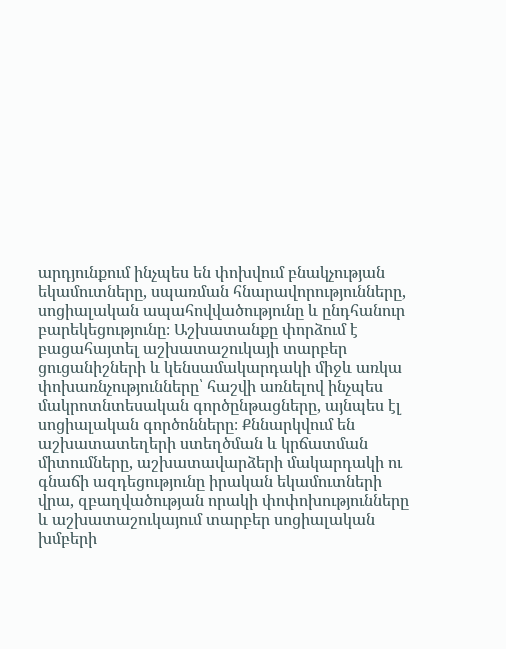արդյունքում ինչպես են փոխվում բնակչության եկամուտները, սպառման հնարավորությունները, սոցիալական ապահովվածությունը և ընդհանուր բարեկեցությունը։ Աշխատանքը փորձում է բացահայտել աշխատաշուկայի տարբեր ցուցանիշների և կենսամակարդակի միջև առկա փոխառնչությունները՝ հաշվի առնելով ինչպես մակրոտնտեսական գործընթացները, այնպես էլ սոցիալական գործոնները։ Քննարկվում են աշխատատեղերի ստեղծման և կրճատման միտումները, աշխատավարձերի մակարդակի ու գնաճի ազդեցությունը իրական եկամուտների վրա, զբաղվածության որակի փոփոխությունները և աշխատաշուկայում տարբեր սոցիալական խմբերի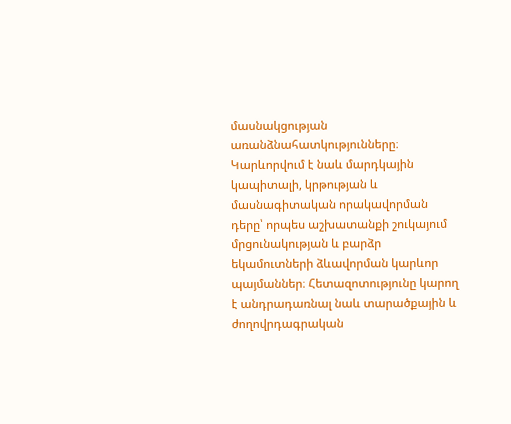մասնակցության առանձնահատկությունները։ Կարևորվում է նաև մարդկային կապիտալի, կրթության և մասնագիտական որակավորման դերը՝ որպես աշխատանքի շուկայում մրցունակության և բարձր եկամուտների ձևավորման կարևոր պայմաններ։ Հետազոտությունը կարող է անդրադառնալ նաև տարածքային և ժողովրդագրական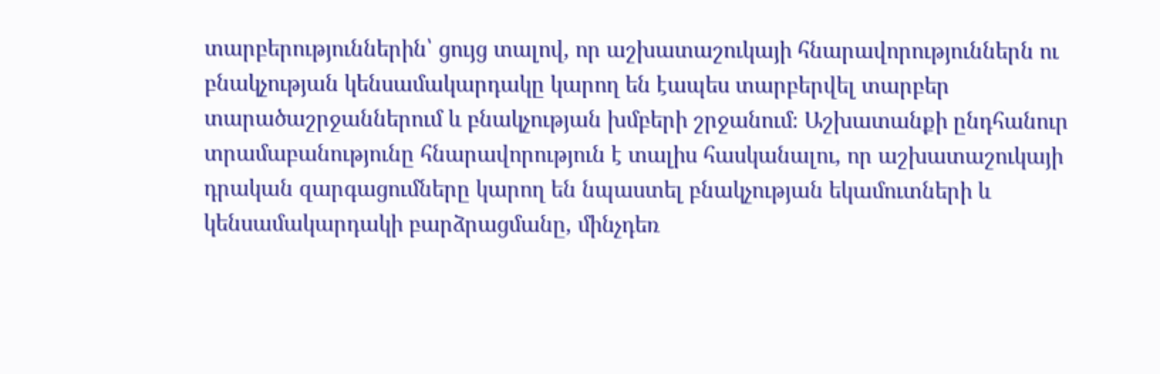տարբերություններին՝ ցույց տալով, որ աշխատաշուկայի հնարավորություններն ու բնակչության կենսամակարդակը կարող են էապես տարբերվել տարբեր տարածաշրջաններում և բնակչության խմբերի շրջանում։ Աշխատանքի ընդհանուր տրամաբանությունը հնարավորություն է տալիս հասկանալու, որ աշխատաշուկայի դրական զարգացումները կարող են նպաստել բնակչության եկամուտների և կենսամակարդակի բարձրացմանը, մինչդեռ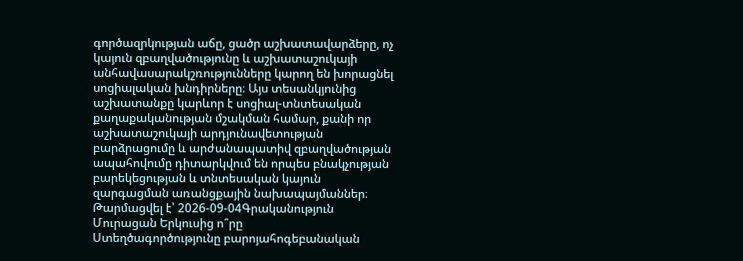գործազրկության աճը, ցածր աշխատավարձերը, ոչ կայուն զբաղվածությունը և աշխատաշուկայի անհավասարակշռությունները կարող են խորացնել սոցիալական խնդիրները։ Այս տեսանկյունից աշխատանքը կարևոր է սոցիալ-տնտեսական քաղաքականության մշակման համար, քանի որ աշխատաշուկայի արդյունավետության բարձրացումը և արժանապատիվ զբաղվածության ապահովումը դիտարկվում են որպես բնակչության բարեկեցության և տնտեսական կայուն զարգացման առանցքային նախապայմաններ։
Թարմացվել է՝ 2026-09-04Գրականություն
Մուրացան Երկուսից ո՞րը
Ստեղծագործությունը բարոյահոգեբանական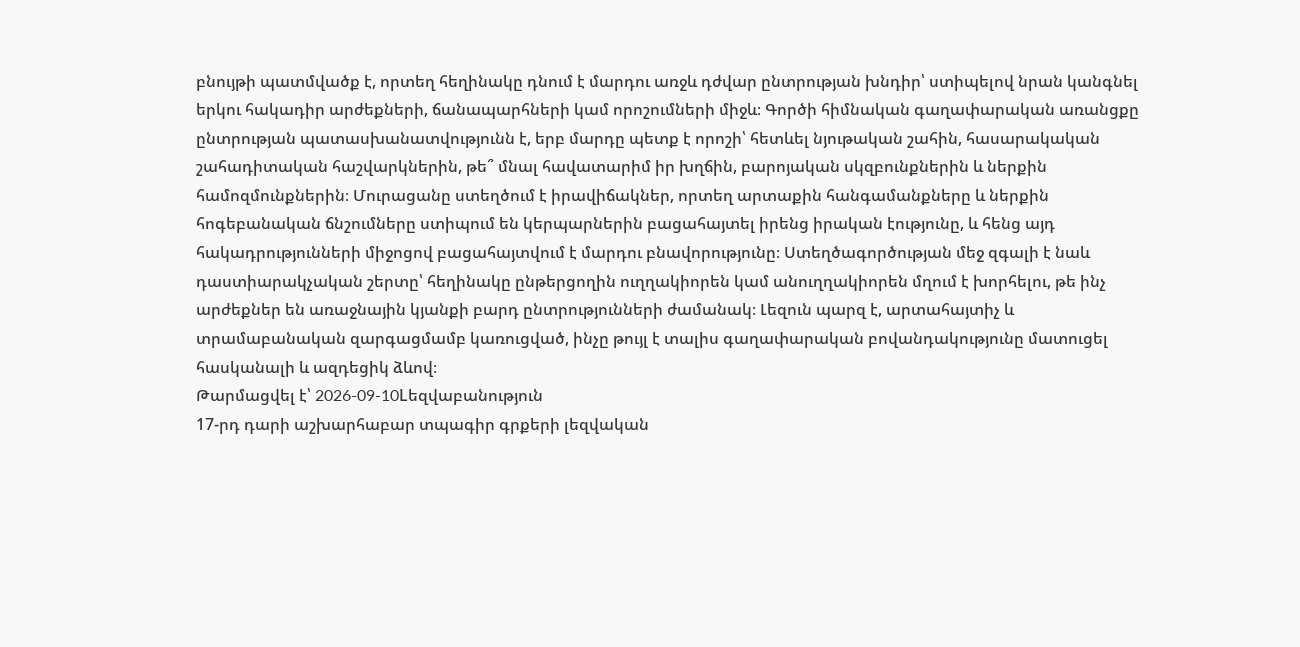բնույթի պատմվածք է, որտեղ հեղինակը դնում է մարդու առջև դժվար ընտրության խնդիր՝ ստիպելով նրան կանգնել երկու հակադիր արժեքների, ճանապարհների կամ որոշումների միջև։ Գործի հիմնական գաղափարական առանցքը ընտրության պատասխանատվությունն է, երբ մարդը պետք է որոշի՝ հետևել նյութական շահին, հասարակական շահադիտական հաշվարկներին, թե՞ մնալ հավատարիմ իր խղճին, բարոյական սկզբունքներին և ներքին համոզմունքներին։ Մուրացանը ստեղծում է իրավիճակներ, որտեղ արտաքին հանգամանքները և ներքին հոգեբանական ճնշումները ստիպում են կերպարներին բացահայտել իրենց իրական էությունը, և հենց այդ հակադրությունների միջոցով բացահայտվում է մարդու բնավորությունը։ Ստեղծագործության մեջ զգալի է նաև դաստիարակչական շերտը՝ հեղինակը ընթերցողին ուղղակիորեն կամ անուղղակիորեն մղում է խորհելու, թե ինչ արժեքներ են առաջնային կյանքի բարդ ընտրությունների ժամանակ։ Լեզուն պարզ է, արտահայտիչ և տրամաբանական զարգացմամբ կառուցված, ինչը թույլ է տալիս գաղափարական բովանդակությունը մատուցել հասկանալի և ազդեցիկ ձևով։
Թարմացվել է՝ 2026-09-10Lեզվաբանություն
17-րդ դարի աշխարհաբար տպագիր գրքերի լեզվական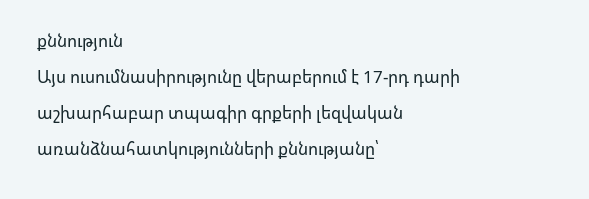քննություն
Այս ուսումնասիրությունը վերաբերում է 17-րդ դարի աշխարհաբար տպագիր գրքերի լեզվական առանձնահատկությունների քննությանը՝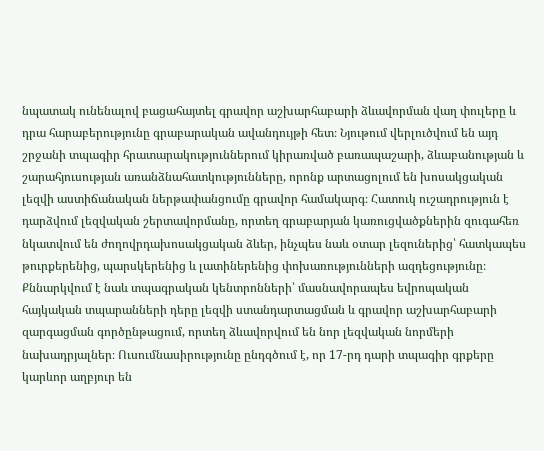նպատակ ունենալով բացահայտել գրավոր աշխարհաբարի ձևավորման վաղ փուլերը և դրա հարաբերությունը գրաբարական ավանդույթի հետ։ Նյութում վերլուծվում են այդ շրջանի տպագիր հրատարակություններում կիրառված բառապաշարի, ձևաբանության և շարահյուսության առանձնահատկությունները, որոնք արտացոլում են խոսակցական լեզվի աստիճանական ներթափանցումը գրավոր համակարգ։ Հատուկ ուշադրություն է դարձվում լեզվական շերտավորմանը, որտեղ գրաբարյան կառուցվածքներին զուգահեռ նկատվում են ժողովրդախոսակցական ձևեր, ինչպես նաև օտար լեզուներից՝ հատկապես թուրքերենից, պարսկերենից և լատիներենից փոխառությունների ազդեցությունը։ Քննարկվում է նաև տպագրական կենտրոնների՝ մասնավորապես եվրոպական հայկական տպարանների դերը լեզվի ստանդարտացման և գրավոր աշխարհաբարի զարգացման գործընթացում, որտեղ ձևավորվում են նոր լեզվական նորմերի նախադրյալներ։ Ուսումնասիրությունը ընդգծում է, որ 17-րդ դարի տպագիր գրքերը կարևոր աղբյուր են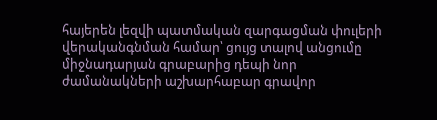հայերեն լեզվի պատմական զարգացման փուլերի վերականգնման համար՝ ցույց տալով անցումը միջնադարյան գրաբարից դեպի նոր ժամանակների աշխարհաբար գրավոր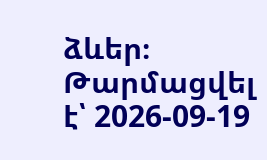ձևեր։
Թարմացվել է՝ 2026-09-19